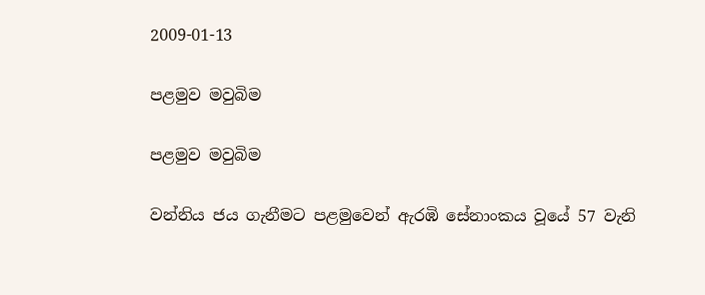2009-01-13

පළමුව මවුබිම

පළමුව මවුබිම

වන්නිය ජය ගැනීමට පළමුවෙන් ඇරඹි සේනාංකය වූයේ 57 වැනි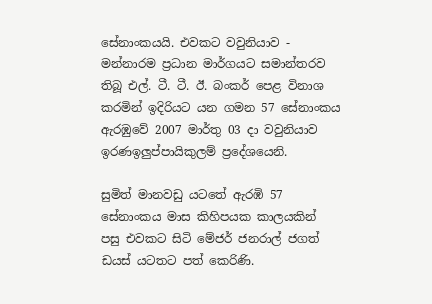සේනාංකයයි. එවකට වවුනියාව - මන්නාරම ප්‍රධාන මාර්ගයට සමාන්තරව තිබූ එල්. ටී. ටී. ඊ. බංකර් පෙළ විනාශ කරමින් ඉදිරියට යන ගමන 57 සේනාංකය ඇරඹුවේ 2007 මාර්තු 03 දා වවුනියාව ඉරණඉලුප්පායිකුලම් ප්‍රදේශයෙනි.

සුමිත් මානවඩු යටතේ ඇරඹි 57 සේනාංකය මාස කිහිපයක කාලයකින් පසු එවකට සිටි මේජර් ජනරාල් ජගත් ඩයස් යටතට පත් කෙරිණි.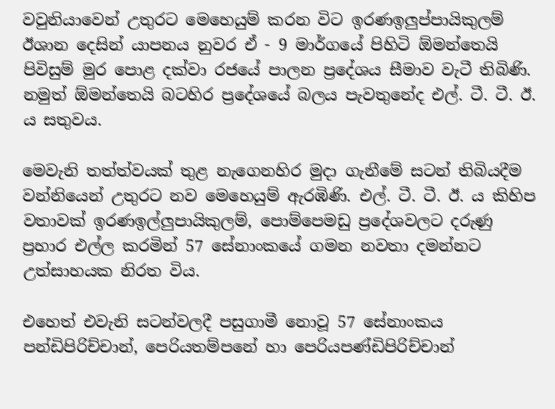වවුනියාවෙන් උතුරට මෙහෙයුම් කරන විට ඉරණඉලුප්පායිකුලම් ඊශාන දෙසින් යාපනය නුවර ඒ - 9 මාර්ගයේ පිහිටි ඕමන්තෙයි පිවිසුම් මුර පොළ දක්වා රජයේ පාලන ප්‍රදේශය සීමාව වැටී තිබිණි. නමුත් ඕමන්තෙයි බටහිර ප්‍රදේශයේ බලය පැවතුනේද එල්. ටී. ටී. ඊ. ය සතුවය.

මෙවැනි තත්ත්වයක් තුළ නැගෙනහිර මුදා ගැනීමේ සටන් තිබියදීම වන්නියෙන් උතුරට නව මෙහෙයුම් ඇරඹිණි. එල්. ටී. ටී. ඊ. ය කිහිප වතාවක් ඉරණඉල්ලුපායිකුලම්, පොම්පෙමඩු ප්‍රදේශවලට දරුණු ප්‍රහාර එල්ල කරමින් 57 සේනාංකයේ ගමන නවතා දමන්නට උත්සාහයක නිරත විය.

එහෙත් එවැනි සටන්වලදී පසුගාමී නොවූ 57 සේනාංකය පන්ඩිපිරිච්චාන්, පෙරියතම්පනේ හා පෙරියපණ්ඩිපිරිච්චාන්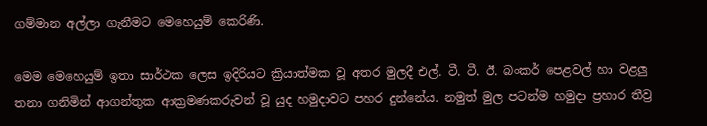ගම්මාන අල්ලා ගැනීමට මෙහෙයුම් කෙරිණි.

මෙම මෙහෙයුම් ඉතා සාර්ථක ලෙස ඉදිරියට ක්‍රියාත්මක වූ අතර මුලදී එල්. ටී. ටී. ඊ. බංකර් පෙළවල් හා වළලු තනා ගනිමින් ආගන්තුක ආක්‍රමණකරුවන් වූ යුද හමුදාවට පහර දුන්නේය. නමුත් මුල පටන්ම හමුදා ප්‍රහාර තීව්‍ර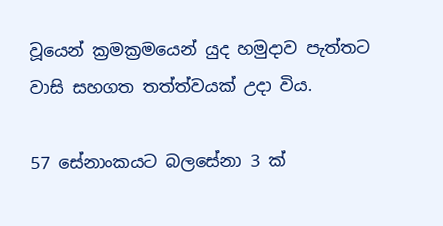වූයෙන් ක්‍රමක්‍රමයෙන් යුද හමුදාව පැත්තට වාසි සහගත තත්ත්වයක් උදා විය.

57 සේනාංකයට බලසේනා 3 ක්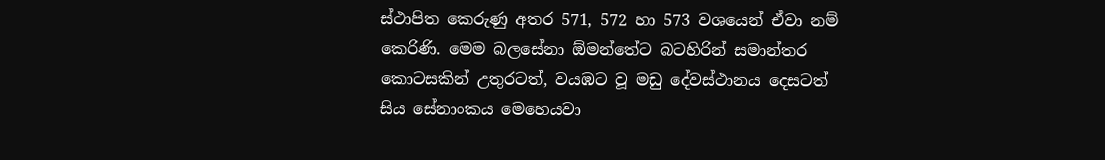ස්ථාපිත කෙරුණු අතර 571, 572 හා 573 වශයෙන් ඒවා නම් කෙරිණි. මෙම බලසේනා ඕමන්තේට බටහිරින් සමාන්තර කොටසකින් උතුරටත්, වයඹට වූ මඩු දේවස්ථානය දෙසටත් සිය සේනාංකය මෙහෙයවා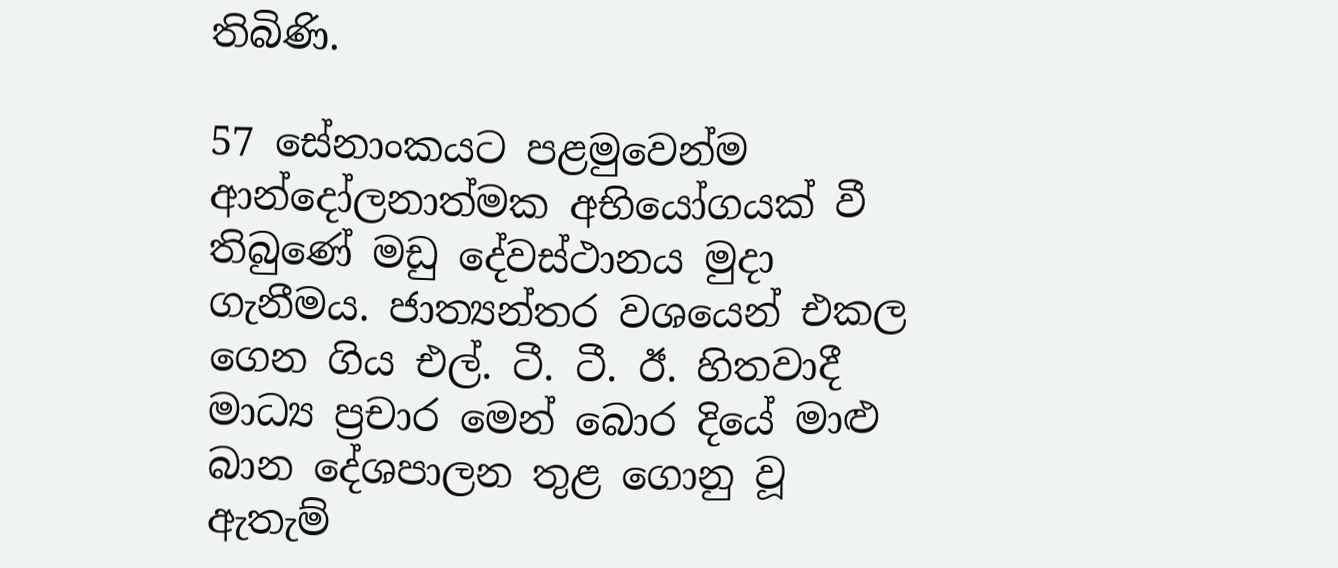තිබිණි.

57 සේනාංකයට පළමුවෙන්ම ආන්දෝලනාත්මක අභියෝගයක් වී තිබුණේ මඩු දේවස්ථානය මුදා ගැනීමය. ජාත්‍යන්තර වශයෙන් එකල ගෙන ගිය එල්. ටී. ටී. ඊ. හිතවාදී මාධ්‍ය ප්‍රචාර මෙන් බොර දියේ මාළු බාන දේශපාලන තුළ ගොනු වූ ඇතැම්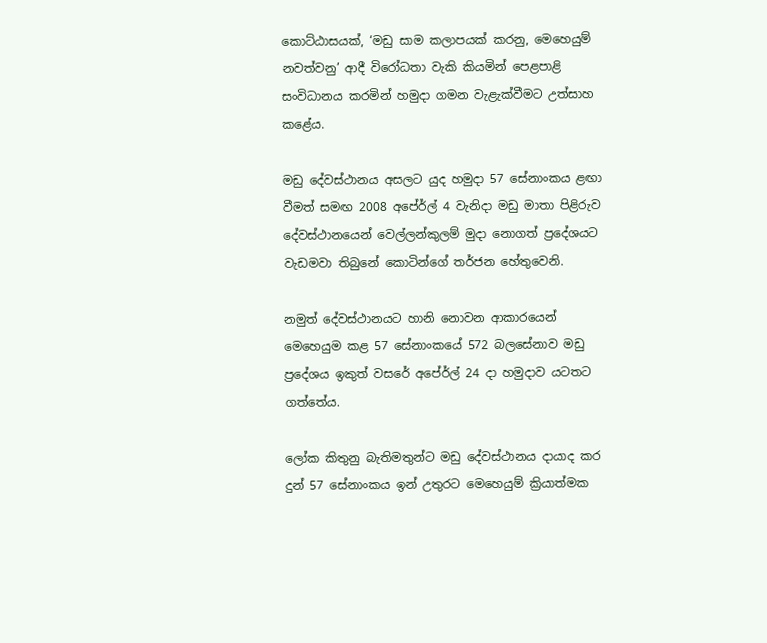කොට්ඨාසයක්, ‘මඩු සාම කලාපයක් කරනු, මෙහෙයුම් නවත්වනු’ ආදී විරෝධතා වැකි කියමින් පෙළපාළි සංවිධානය කරමින් හමුදා ගමන වැළැක්වීමට උත්සාහ කළේය.

මඩු දේවස්ථානය අසලට යුද හමුදා 57 සේනාංකය ළඟා වීමත් සමඟ 2008 අපේ‍ර්ල් 4 වැනිදා මඩු මාතා පිළිරුව දේවස්ථානයෙන් වෙල්ලන්කුලම් මුදා නොගත් ප්‍රදේශයට වැඩමවා තිබුනේ කොටින්ගේ තර්ජන හේතුවෙනි.

නමුත් දේවස්ථානයට හානි නොවන ආකාරයෙන් මෙහෙයුම කළ 57 සේනාංකයේ 572 බලසේනාව මඩු ප්‍රදේශය ඉකුත් වසරේ අපේ‍ර්ල් 24 දා හමුදාව යටතට ගත්තේය.

ලෝක කිතුනු බැතිමතුන්ට මඩු දේවස්ථානය දායාද කර දුන් 57 සේනාංකය ඉන් උතුරට මෙහෙයුම් ක්‍රියාත්මක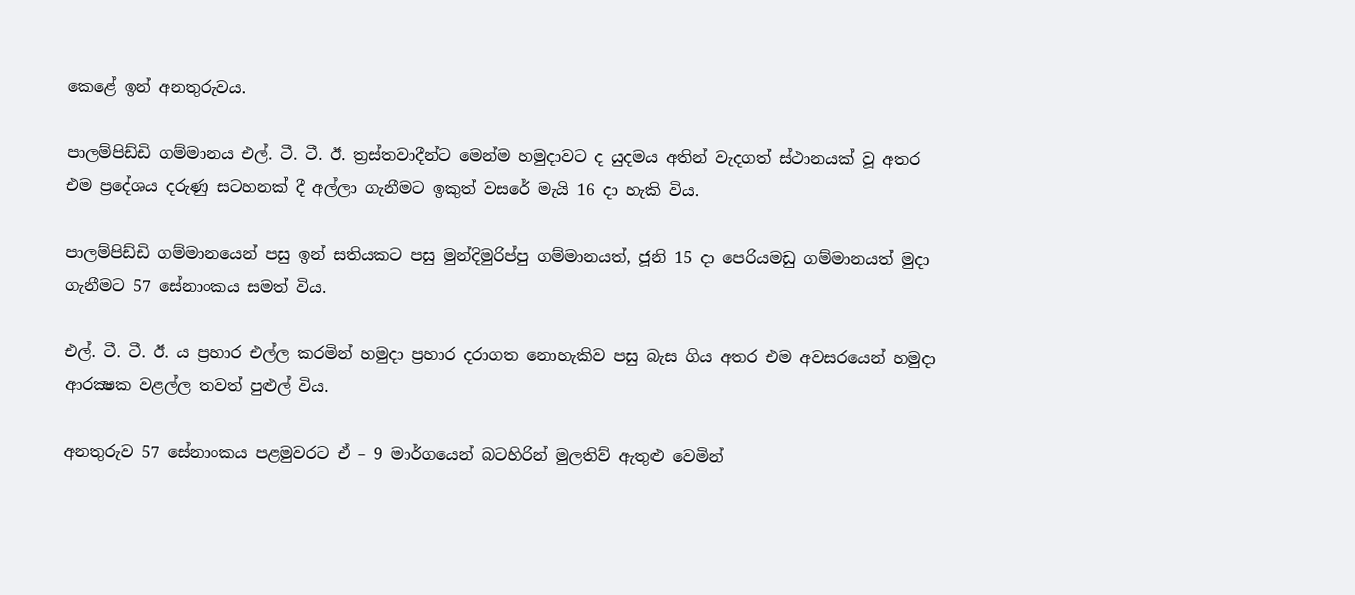කෙළේ ඉන් අනතුරුවය.

පාලම්පිඩ්ඩි ගම්මානය එල්. ටී. ටී. ඊ. ත්‍රස්තවාදීන්ට මෙන්ම හමුදාවට ද යුදමය අතින් වැදගත් ස්ථානයක් වූ අතර එම ප්‍රදේශය දරුණු සටහනක් දී අල්ලා ගැනීමට ඉකුත් වසරේ මැයි 16 දා හැකි විය.

පාලම්පිඩ්ඩි ගම්මානයෙන් පසු ඉන් සතියකට පසු මුන්දිමුරිප්පු ගම්මානයත්, ජූනි 15 දා පෙරියමඩු ගම්මානයත් මුදා ගැනීමට 57 සේනාංකය සමත් විය.

එල්. ටී. ටී. ඊ. ය ප්‍රහාර එල්ල කරමින් හමුදා ප්‍රහාර දරාගත නොහැකිව පසු බැස ගිය අතර එම අවසරයෙන් හමුදා ආරක්‍ෂක වළල්ල තවත් පුළුල් විය.

අනතුරුව 57 සේනාංකය පළමුවරට ඒ – 9 මාර්ගයෙන් බටහිරින් මුලතිව් ඇතුළු වෙමින්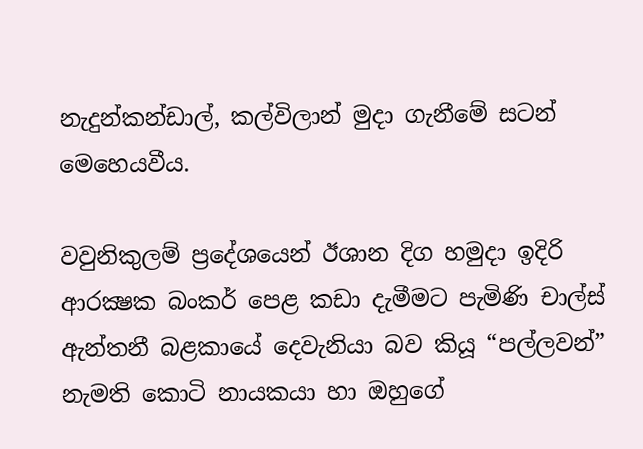නැදුන්කන්ඩාල්, කල්විලාන් මුදා ගැනීමේ සටන් මෙහෙයවීය.

වවුනිකුලම් ප්‍රදේශයෙන් ඊශාන දිග හමුදා ඉදිරි ආරක්‍ෂක බංකර් පෙළ කඩා දැමීමට පැමිණි චාල්ස් ඇන්තනී බළකායේ දෙවැනියා බව කියූ “පල්ලවන්” නැමති කොටි නායකයා හා ඔහුගේ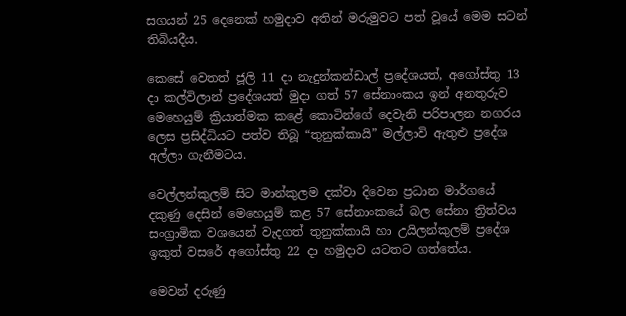සගයන් 25 දෙනෙක් හමුදාව අතින් මරුමුවට පත් වූයේ මෙම සටන් තිබියදීය.

කෙසේ වෙතත් ජූලි 11 දා නැදුන්කන්ඩාල් ප්‍රදේශයත්, අගෝස්තු 13 දා කල්විලාන් ප්‍රදේශයත් මුදා ගත් 57 සේනාංකය ඉන් අනතුරුව මෙහෙයුම් ක්‍රියාත්මක කළේ කොටින්ගේ දෙවැනි පරිපාලන නගරය ලෙස ප්‍රසිද්ධියට පත්ව තිබූ “තුනුක්කායි” මල්ලාවි ඇතුළු ප්‍රදේශ අල්ලා ගැනීමටය.

වෙල්ලන්කුලම් සිට මාන්කුලම දක්වා දිවෙන ප්‍රධාන මාර්ගයේ දකුණු දෙසින් මෙහෙයුම් කළ 57 සේනාංකයේ බල සේනා ත්‍රිත්වය සංග්‍රාමික වශයෙන් වැදගත් තුනුක්කායි හා උයිලන්කුලම් ප්‍රදේශ ඉකුත් වසරේ අගෝස්තු 22 දා හමුදාව යටතට ගත්තේය.

මෙවන් දරුණු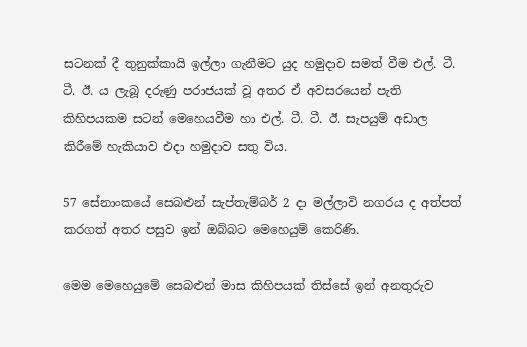සටනක් දී තුනුක්කායි ඉල්ලා ගැනීමට යුද හමුදාව සමත් වීම එල්. ටී. ටී. ඊ. ය ලැබූ දරුණු පරාජයක් වූ අතර ඒ අවසරයෙන් පැති කිහිපයකම සටන් මෙහෙයවීම හා එල්. ටී. ටී. ඊ. සැපයුම් අඩාල කිරීමේ හැකියාව එදා හමුදාව සතු විය.

57 සේනාංකයේ සෙබළුන් සැප්තැම්බර් 2 දා මල්ලාවි නගරය ද අත්පත් කරගත් අතර පසුව ඉන් ඔබ්බට මෙහෙයුම් කෙරිණි.

මෙම මෙහෙයුමේ සෙබළුන් මාස කිහිපයක් තිස්සේ ඉන් අනතුරුව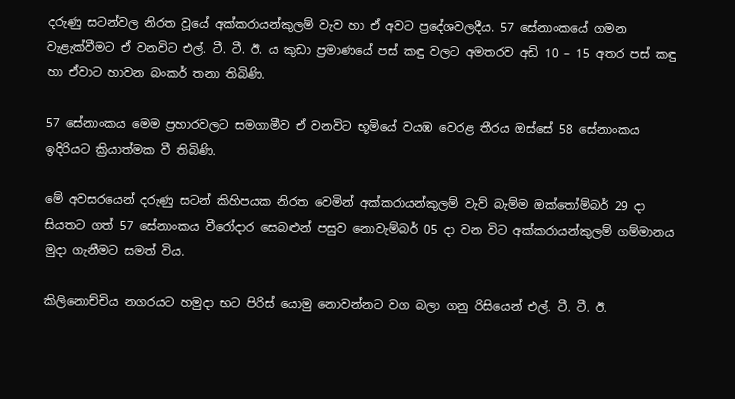දරුණු සටන්වල නිරත වූයේ අක්කරායන්කුලම් වැව හා ඒ අවට ප්‍රදේශවලදීය. 57 සේනාංකයේ ගමන වැළැක්වීමට ඒ වනවිට එල්. ටී. ටී. ඊ. ය කුඩා ප්‍රමාණයේ පස් කඳු වලට අමතරව අඩි 10 – 15 අතර පස් කඳු හා ඒවාට හාවන බංකර් තනා තිබිණි.

57 සේනාංකය මෙම ප්‍රහාරවලට සමගාමීව ඒ වනවිට භූමියේ වයඹ වෙරළ තීරය ඔස්සේ 58 සේනාංකය ඉදිරියට ක්‍රියාත්මක වී තිබිණි.

මේ අවසරයෙන් දරුණු සටන් කිහිපයක නිරත වෙමින් අක්කරායන්කුලම් වැව් බැම්ම ඔක්තෝම්බර් 29 දා සියතට ගත් 57 සේනාංකය වීරෝදාර සෙබළුන් පසුව නොවැම්බර් 05 දා වන විට අක්කරායන්කුලම් ගම්මානය මුදා ගැනීමට සමත් විය.

කිලිනොච්චිය නගරයට හමුදා භට පිරිස් යොමු නොවන්නට වග බලා ගනු රිසියෙන් එල්. ටී. ටී. ඊ.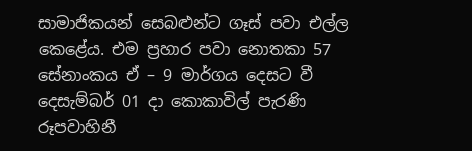සාමාජිකයන් සෙබළුන්ට ගෑස් පවා එල්ල කෙළේය. එම ප්‍රහාර පවා නොතකා 57 සේනාංකය ඒ – 9 මාර්ගය දෙසට වී දෙසැම්බර් 01 දා කොකාවිල් පැරණි රූපවාහිනී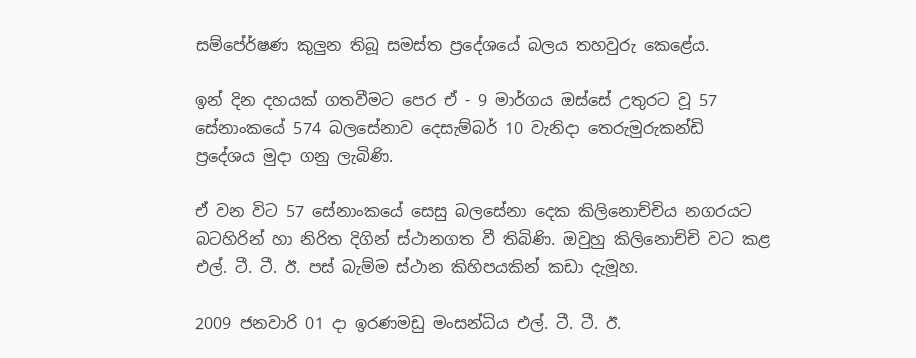සම්පේ‍ර්ෂණ කුලුන තිබූ සමස්ත ප්‍රදේශයේ බලය තහවුරු කෙළේය.

ඉන් දින දහයක් ගතවීමට පෙර ඒ - 9 මාර්ගය ඔස්සේ උතුරට වූ 57 සේනාංකයේ 574 බලසේනාව දෙසැම්බර් 10 වැනිදා තෙරුමුරුකන්ඩි ප්‍රදේශය මුදා ගනු ලැබිණි.

ඒ වන විට 57 සේනාංකයේ සෙසු බලසේනා දෙක කිලිනොච්චිය නගරයට බටහිරින් හා නිරිත දිගින් ස්ථානගත වී තිබිණි. ඔවුහු කිලිනොච්චි වට කළ එල්. ටී. ටී. ඊ. පස් බැම්ම ස්ථාන කිහිපයකින් කඩා දැමූහ.

2009 ජනවාරි 01 දා ඉරණමඩු මංසන්ධිය එල්. ටී. ටී. ඊ.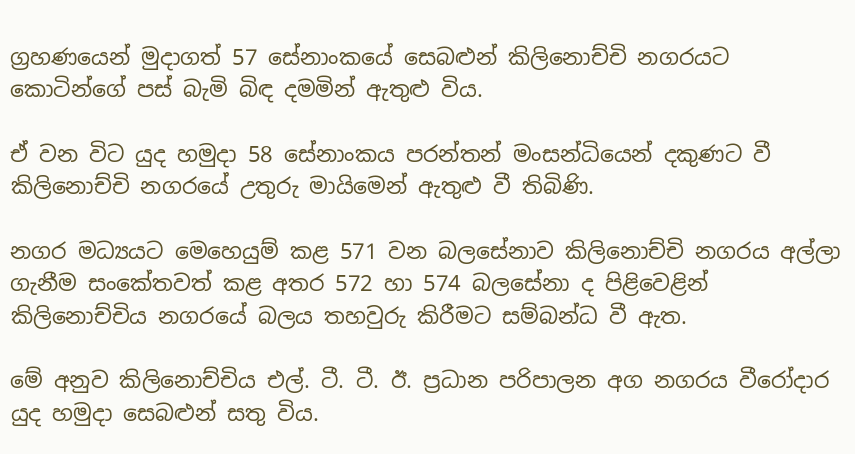ග්‍රහණයෙන් මුදාගත් 57 සේනාංකයේ සෙබළුන් කිලිනොච්චි නගරයට කොටින්ගේ පස් බැමි බිඳ දමමින් ඇතුළු විය.

ඒ වන විට යුද හමුදා 58 සේනාංකය පරන්තන් මංසන්ධියෙන් දකුණට වී කිලිනොච්චි නගරයේ උතුරු මායිමෙන් ඇතුළු වී තිබිණි.

නගර මධ්‍යයට මෙහෙයුම් කළ 571 වන බලසේනාව කිලිනොච්චි නගරය අල්ලා ගැනීම සංකේතවත් කළ අතර 572 හා 574 බලසේනා ද පිළිවෙළින් කිලිනොච්චිය නගරයේ බලය තහවුරු කිරීමට සම්බන්ධ වී ඇත.

මේ අනුව කිලිනොච්චිය එල්. ටී. ටී. ඊ. ප්‍රධාන පරිපාලන අග නගරය වීරෝදාර යුද හමුදා සෙබළුන් සතු විය.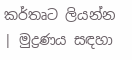කර්තෘට ලියන්න | මුද්‍රණය සඳහා